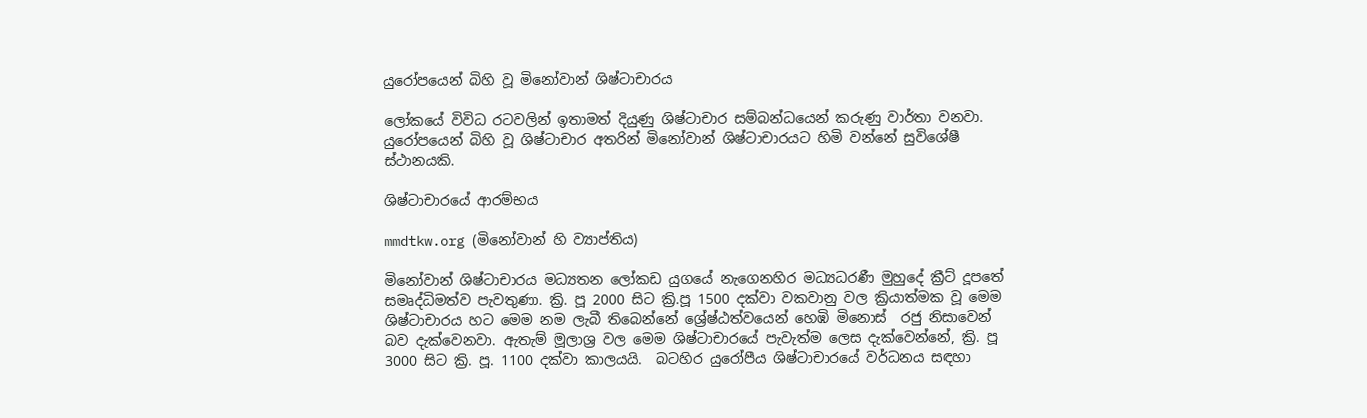යුරෝපයෙන් බිහි වූ මිනෝවාන් ශිෂ්ටාචාරය

ලෝකයේ විවිධ රටවලින් ඉතාමත් දියුණු ශිෂ්ටාචාර සම්බන්ධයෙන් කරුණු වාර්තා වනවා. යුරෝපයෙන් බිහි වූ ශිෂ්ටාචාර අතරින් මිනෝවාන් ශිෂ්ටාචාරයට හිමි වන්නේ සුවිශේෂී ස්ථානයකි.

ශිෂ්ටාචාරයේ ආරම්භය

mmdtkw.org (මිනෝවාන් හි ව්‍යාප්තිය)

මිනෝවාන් ශිෂ්ටාචාරය මධ්‍යතන ලෝකඩ යුගයේ නැගෙනහිර මධ්‍යධරණී මුහුදේ ක්‍රීට් දූපතේ සමෘද්ධිමත්ව පැවතුණා. ක්‍රි. පූ 2000 සිට ක්‍රි.පූ 1500 දක්වා වකවානු වල ක්‍රියාත්මක වූ මෙම ශිෂ්ටාචාරය හට මෙම නම ලැබී තිබෙන්නේ ශ්‍රේෂ්ඨත්වයෙන් හෙඹි මිනොස්  රජු නිසාවෙන් බව දැක්වෙනවා. ඇතැම් මූලාශ්‍ර වල මෙම ශිෂ්ටාචාරයේ පැවැත්ම ලෙස දැක්වෙන්නේ, ක්‍රි. පූ 3000 සිට ක්‍රි. පූ. 1100 දක්වා කාලයයි.  බටහිර යුරෝපීය ශිෂ්ටාචාරයේ වර්ධනය සඳහා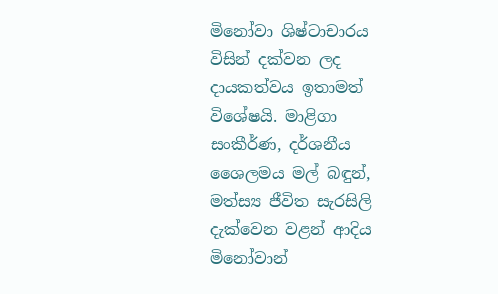මිනෝවා ශිෂ්ටාචාරය විසින් දක්වන ලද දායකත්වය ඉතාමත් විශේෂයි. මාළිගා සංකීර්ණ, දර්ශනීය ශෛලමය මල් බඳුන්, මත්ස්‍ය ජීවිත සැරසිලි දැක්වෙන වළන් ආදිය මිනෝවාන්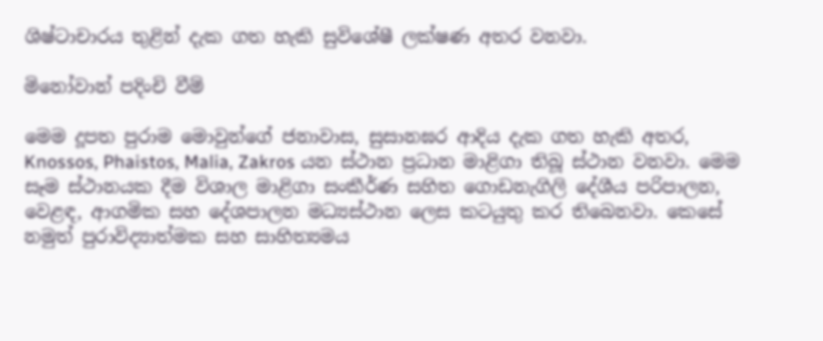ශිෂ්ටාචාරය තුළින් දැක ගත හැකි සුවිශේෂී ලක්ෂණ අතර වනවා.

මිනෝවාන් පදිංචි වීම්

මෙම දූපත පුරාම මොවුන්ගේ ජනාවාස, සුසානඝර ආදිය දැක ගත හැකි අතර, Knossos, Phaistos, Malia, Zakros යන ස්ථාන ප්‍රධාන මාළිගා තිබූ ස්ථාන වනවා. මෙම සෑම ස්ථානයක දීම විශාල මාළිගා සංකීර්ණ සහිත ගොඩනැගිලි දේශීය පරිපාලන, වෙළඳ, ආගමික සහ දේශපාලන මධ්‍යස්ථාන ලෙස කටයුතු කර තිබෙනවා. කෙසේ නමුත් පුරාවිද්‍යාත්මක සහ සාහිත්‍යමය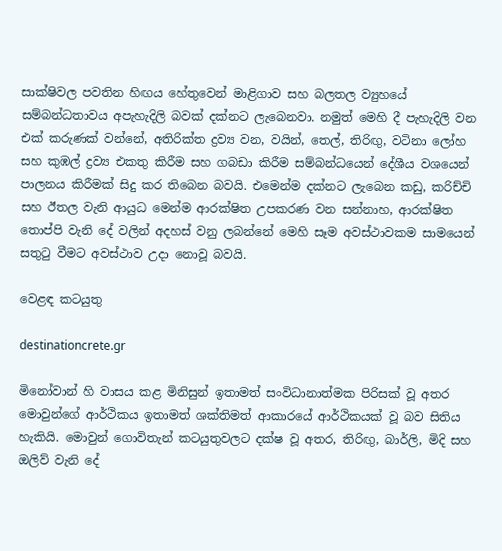සාක්ෂිවල පවතින හිඟය හේතුවෙන් මාළිගාව සහ බලතල ව්‍යුහයේ සම්බන්ධතාවය අපැහැදිලි බවක් දක්නට ලැබෙනවා. නමුත් මෙහි දී පැහැදිලි වන එක් කරුණක් වන්නේ, අතිරික්ත ද්‍රව්‍ය වන, වයින්, තෙල්, තිරිඟු, වටිනා ලෝහ සහ කුඹල් ද්‍රව්‍ය එකතු කිරීම සහ ගබඩා කිරීම සම්බන්ධයෙන් දේශීය වශයෙන් පාලනය කිරීමක් සිදු කර තිබෙන බවයි. එමෙන්ම දක්නට ලැබෙන කඩු, කරිච්චි සහ ඊතල වැනි ආයුධ මෙන්ම ආරක්ෂිත උපකරණ වන සන්නාහ, ආරක්ෂිත තොප්පි වැනි දේ වලින් අදහස් වනු ලබන්නේ මෙහි සෑම අවස්ථාවකම සාමයෙන් සතුටු වීමට අවස්ථාව උදා නොවූ බවයි.

වෙළඳ කටයුතු

destinationcrete.gr

මිනෝවාන් හි වාසය කළ මිනිසුන් ඉතාමත් සංවිධානාත්මක පිරිසක් වූ අතර මොවුන්ගේ ආර්ථිකය ඉතාමත් ශක්තිමත් ආකාරයේ ආර්ථිකයක් වූ බව සිතිය හැකියි. මොවුන් ගොවිතැන් කටයුතුවලට දක්ෂ වූ අතර, තිරිඟු, බාර්ලි, මිදි සහ ඔලිව් වැනි දේ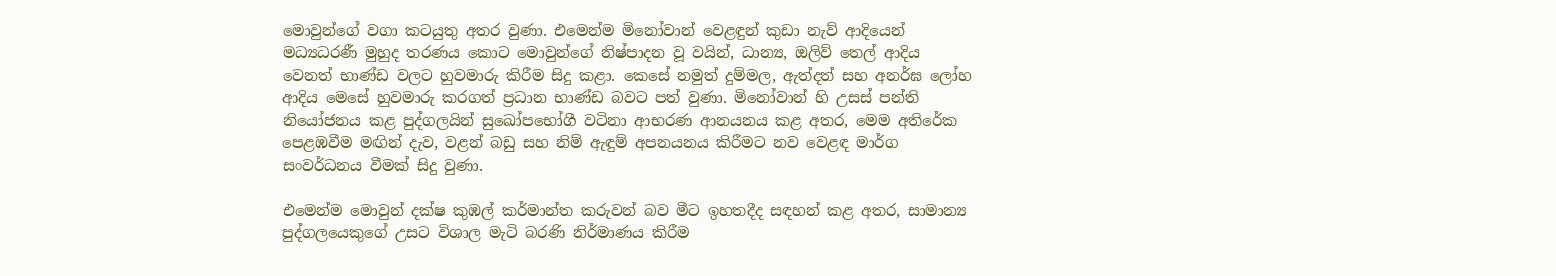මොවුන්ගේ වගා කටයුතු අතර වුණා. එමෙන්ම මිනෝවාන් වෙළඳුන් කුඩා නැව් ආදියෙන් මධ්‍යධරණී මුහුද තරණය කොට මොවුන්ගේ නිෂ්පාදන වූ වයින්, ධාන්‍ය, ඔලිව් තෙල් ආදිය වෙනත් භාණ්ඩ වලට හුවමාරු කිරීම සිදු කළා. කෙසේ නමුත් දුම්මල, ඇත්දත් සහ අනර්ඝ ලෝහ ආදිය මෙසේ හුවමාරු කරගත් ප්‍රධාන භාණ්ඩ බවට පත් වුණා. මිනෝවාන් හි උසස් පන්ති නියෝජනය කළ පුද්ගලයින් සුඛෝපභෝගී වටිනා ආභරණ ආනයනය කළ අතර, මෙම අතිරේක පෙළඹවීම මඟින් දැව, වළන් බඩු සහ නිම් ඇඳුම් අපනයනය කිරීමට නව වෙළඳ මාර්ග සංවර්ධනය වීමක් සිදු වුණා.

එමෙන්ම මොවුන් දක්ෂ කුඹල් කර්මාන්ත කරුවන් බව මීට ඉහතදීද සඳහන් කළ අතර, සාමාන්‍ය පුද්ගලයෙකුගේ උසට විශාල මැටි බරණි නිර්මාණය කිරීම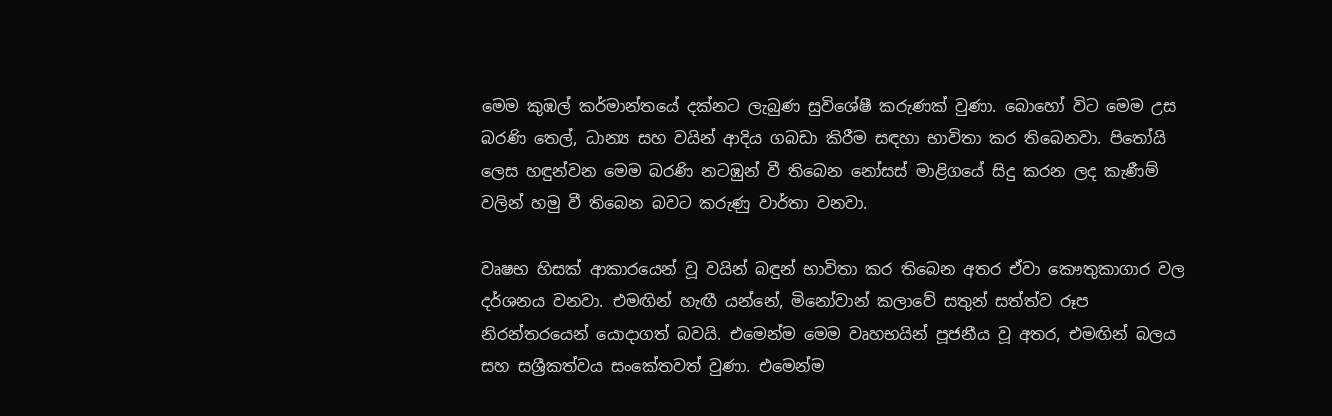මෙම කුඹල් කර්මාන්තයේ දක්නට ලැබුණ සුවිශේෂී කරුණක් වුණා. බොහෝ විට මෙම උස බරණි තෙල්, ධාන්‍ය සහ වයින් ආදිය ගබඩා කිරීම සඳහා භාවිතා කර තිබෙනවා. පිතෝයි ලෙස හඳුන්වන මෙම බරණි නටඹුන් වී තිබෙන නෝසස් මාළිගයේ සිදු කරන ලද කැණීම් වලින් හමු වී තිබෙන බවට කරුණු වාර්තා වනවා.

වෘෂභ හිසක් ආකාරයෙන් වූ වයින් බඳුන් භාවිතා කර තිබෙන අතර ඒවා කෞතුකාගාර වල දර්ශනය වනවා. එමඟින් හැඟී යන්නේ, මිනෝවාන් කලාවේ සතුන් සත්ත්ව රූප නිරන්තරයෙන් යොදාගත් බවයි. එමෙන්ම මෙම වෘහභයින් පූජනීය වූ අතර, එමඟින් බලය සහ සශ්‍රීකත්වය සංකේතවත් වුණා. එමෙන්ම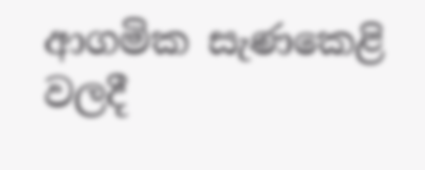ආගමික සැණකෙළි වලදී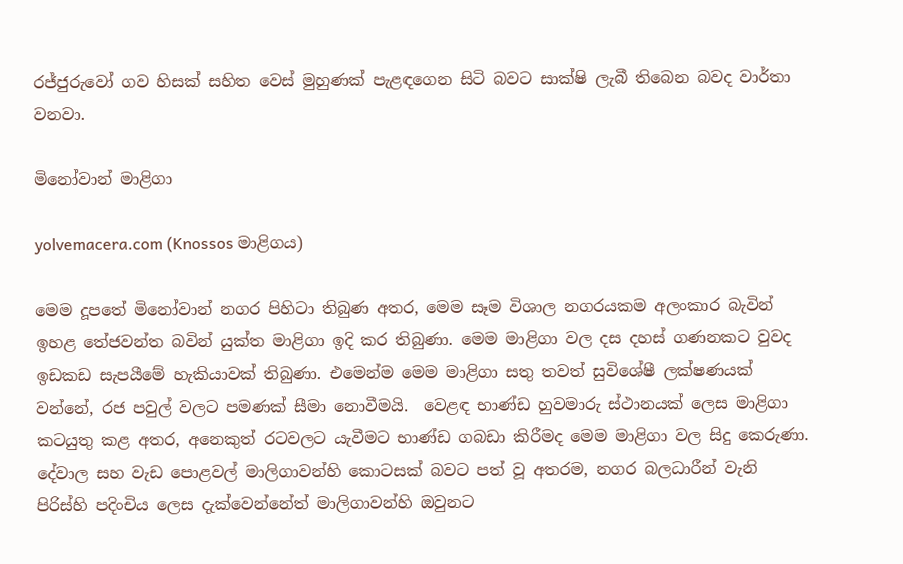රජ්ජුරුවෝ ගව හිසක් සහිත වෙස් මුහුණක් පැළඳගෙන සිටි බවට සාක්ෂි ලැබී තිබෙන බවද වාර්තා වනවා.

මිනෝවාන් මාළිගා

yolvemacera.com (Knossos මාළිගය)

මෙම දූපතේ මිනෝවාන් නගර පිහිටා තිබුණ අතර, මෙම සෑම විශාල නගරයකම අලංකාර බැවින් ඉහළ තේජවන්ත බවින් යුක්ත මාළිගා ඉදි කර තිබුණා. මෙම මාළිගා වල දස දහස් ගණනකට වුවද ඉඩකඩ සැපයීමේ හැකියාවක් තිබුණා. එමෙන්ම මෙම මාළිගා සතු තවත් සුවිශේෂී ලක්ෂණයක් වන්නේ, රජ පවුල් වලට පමණක් සීමා නොවීමයි.  වෙළඳ භාණ්ඩ හුවමාරු ස්ථානයක් ලෙස මාළිගා කටයුතු කළ අතර, අනෙකුත් රටවලට යැවීමට භාණ්ඩ ගබඩා කිරීමද මෙම මාළිගා වල සිදු කෙරුණා. දේවාල සහ වැඩ පොළවල් මාලිගාවන්හි කොටසක් බවට පත් වූ අතරම, නගර බලධාරීන් වැනි පිරිස්හි පදිංචිය ලෙස දැක්වෙන්නේත් මාලිගාවන්හි ඔවුනට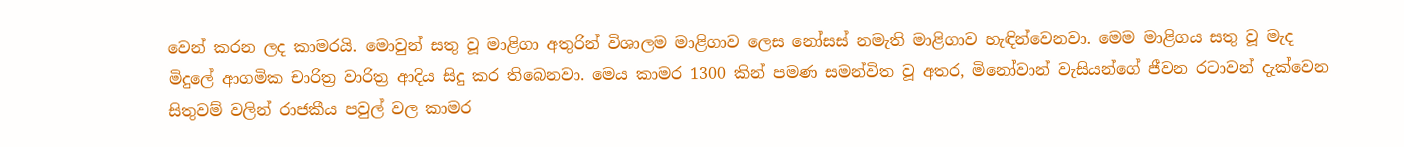වෙන් කරන ලද කාමරයි. මොවුන් සතු වූ මාළිගා අතුරින් විශාලම මාළිගාව ලෙස නෝසස් නමැති මාළිගාව හැඳින්වෙනවා. මෙම මාළිගය සතු වූ මැද මිදුලේ ආගමික චාරිත්‍ර වාරිත්‍ර ආදිය සිදු කර තිබෙනවා. මෙය කාමර 1300 කින් පමණ සමන්විත වූ අතර, මිනෝවාන් වැසියන්ගේ ජීවන රටාවන් දැක්වෙන සිතුවම් වලින් රාජකීය පවුල් වල කාමර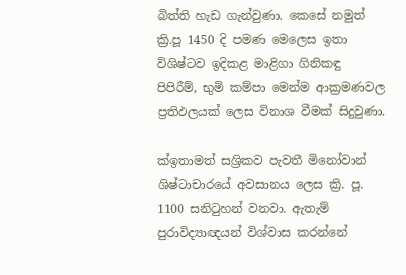බිත්ති හැඩ ගැන්වුණා. කෙසේ නමුත් ක්‍රි.පූ 1450 දි පමණ මෙලෙස ඉතා විශිෂ්ටව ඉදිකළ මාළිගා ගිනිකඳු පිපිරීම්, භුමි කම්පා මෙන්ම ආක්‍රමණවල ප්‍රතිඵලයක් ලෙස විනාශ වීමක් සිදුවුණා.

ක්‍ඉතාමත් සශ්‍රිකව පැවතී මිනෝවාන් ශිෂ්ටාචාරයේ අවසානය ලෙස ක්‍රි. පූ. 1100 සනිටුහන් වනවා. ඇතැම් පුරාවිද්‍යාඥයන් විශ්වාස කරන්නේ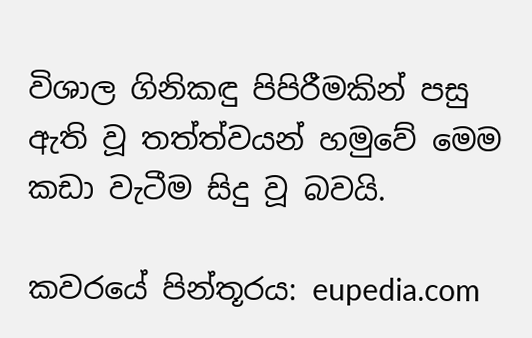විශාල ගිනිකඳු පිපිරීමකින් පසු ඇති වූ තත්ත්වයන් හමුවේ මෙම කඩා වැටීම සිදු වූ බවයි.

කවරයේ පින්තූරය: eupedia.com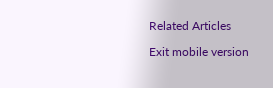Related Articles

Exit mobile version